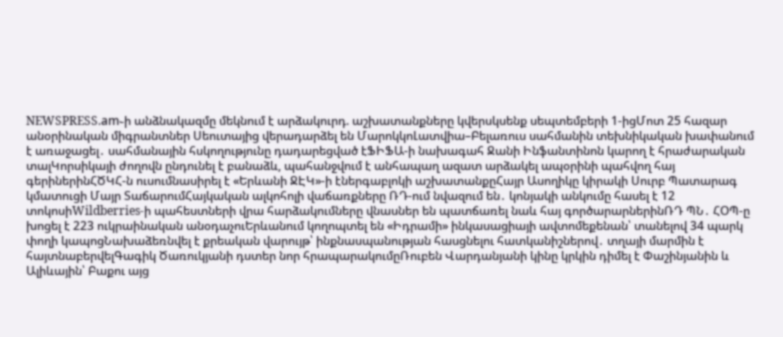NEWSPRESS.am֊ի անձնակազմը մեկնում է արձակուրդ. աշխատանքները կվերսկսենք սեպտեմբերի 1-իցՄոտ 25 հազար անօրինական միգրանտներ Սեուտայից վերադարձել են ՄարոկկոԼատվիա–Բելառուս սահմանին տեխնիկական խափանում է առաջացել․ սահմանային հսկողությունը դադարեցված էՖԻՖԱ-ի նախագահ Ջանի Ինֆանտինոն կարող է հրաժարական տալԿորսիկայի ժողովն ընդունել է բանաձև, պահանջվում է անհապաղ ազատ արձակել ապօրինի պահվող հայ գերիներինՀԾԿՀ-ն ուսումնասիրել է «Երևանի ՋԷԿ»-ի էներգաբլոկի աշխատանքըՀայր Ասողիկը կիրակի Սուրբ Պատարագ կմատուցի Մայր ՏաճարումՀայկական ալկոհոլի վաճառքները ՌԴ-ում նվազում են․ կոնյակի անկումը հասել է 12 տոկոսիWildberries-ի պահեստների վրա հարձակումները վնասներ են պատճառել նաև հայ գործարարներինՌԴ ՊՆ․ ՀՕՊ-ը խոցել է 223 ուկրաինական անօդաչուԵրևանում կողոպտել են «Իդրամի» ինկասացիայի ավտոմեքենան՝ տանելով 34 պարկ փողի կապոցՆախաձեռնվել է քրեական վարույթ՝ ինքնասպանության հասցնելու հատկանիշներով․ տղայի մարմին է հայտնաբերվելԳագիկ Ծառուկյանի դստեր նոր հրապարակումըՌուբեն Վարդանյանի կինը կրկին դիմել է Փաշինյանին և Ալիևային՝ Բաքու այց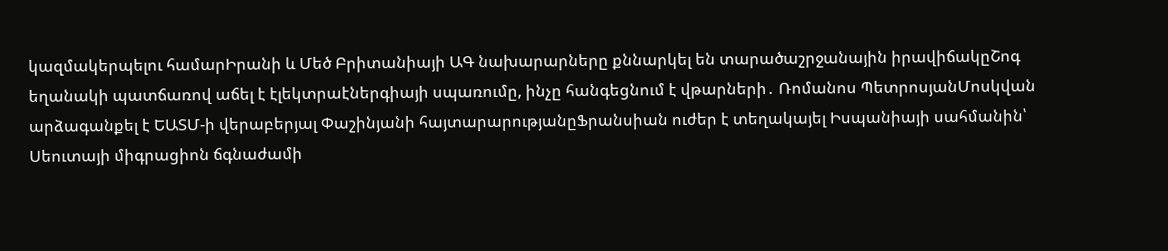կազմակերպելու համարԻրանի և Մեծ Բրիտանիայի ԱԳ նախարարները քննարկել են տարածաշրջանային իրավիճակըՇոգ եղանակի պատճառով աճել է էլեկտրաէներգիայի սպառումը, ինչը հանգեցնում է վթարների․ Ռոմանոս ՊետրոսյանՄոսկվան արձագանքել է ԵԱՏՄ-ի վերաբերյալ Փաշինյանի հայտարարությանըՖրանսիան ուժեր է տեղակայել Իսպանիայի սահմանին՝ Սեուտայի միգրացիոն ճգնաժամի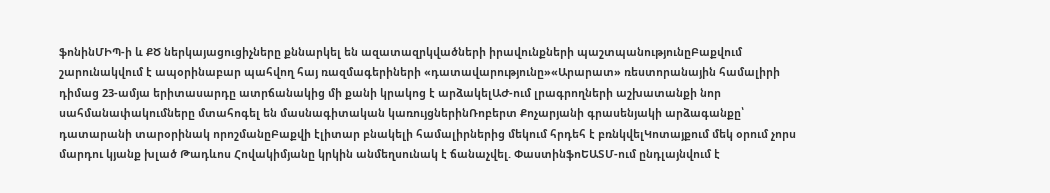ֆոնինՄԻՊ-ի և ՔԾ ներկայացուցիչները քննարկել են ազատազրկվածների իրավունքների պաշտպանությունըԲաքվում շարունակվում է ապօրինաբար պահվող հայ ռազմագերիների «դատավարությունը»«Արարատ» ռեստորանային համալիրի դիմաց 23-ամյա երիտասարդը ատրճանակից մի քանի կրակոց է արձակելԱԺ-ում լրագրողների աշխատանքի նոր սահմանափակումները մտահոգել են մասնագիտական կառույցներինՌոբերտ Քոչարյանի գրասենյակի արձագանքը՝ դատարանի տարօրինակ որոշմանըԲաքվի էլիտար բնակելի համալիրներից մեկում հրդեհ է բռնկվելԿոտայքում մեկ օրում չորս մարդու կյանք խլած Թադևոս Հովակիմյանը կրկին անմեղսունակ է ճանաչվել. ՓաստինֆոԵԱՏՄ-ում ընդլայնվում է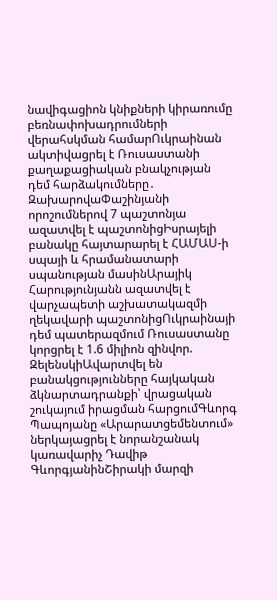նավիգացիոն կնիքների կիրառումը բեռնափոխադրումների վերահսկման համարՈւկրաինան ակտիվացրել է Ռուսաստանի քաղաքացիական բնակչության դեմ հարձակումները․ ԶախարովաՓաշինյանի որոշումներով 7 պաշտոնյա ազատվել է պաշտոնիցԻսրայելի բանակը հայտարարել է ՀԱՄԱՍ-ի սպայի և հրամանատարի սպանության մասինԱրայիկ Հարությունյանն ազատվել է վարչապետի աշխատակազմի ղեկավարի պաշտոնիցՈւկրաինայի դեմ պատերազմում Ռուսաստանը կորցրել է 1.6 միլիոն զինվոր. ԶելենսկիԱվարտվել են բանակցությունները հայկական ձկնարտադրանքի՝ վրացական շուկայում իրացման հարցումԳևորգ Պապոյանը «Արարատցեմենտում» ներկայացրել է նորանշանակ կառավարիչ Դավիթ ԳևորգյանինՇիրակի մարզի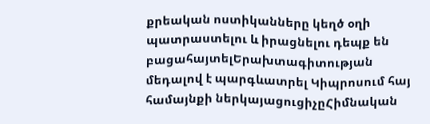քրեական ոստիկանները կեղծ օղի պատրաստելու և իրացնելու դեպք են բացահայտելԵրախտագիտության մեդալով է պարգևատրել Կիպրոսում հայ համայնքի ներկայացուցիչըՀիմնական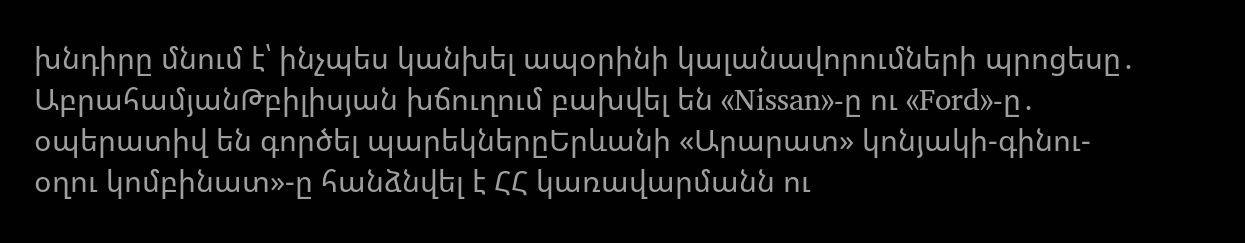խնդիրը մնում է՝ ինչպես կանխել ապօրինի կալանավորումների պրոցեսը․ ԱբրահամյանԹբիլիսյան խճուղում բախվել են «Nissan»-ը ու «Ford»-ը․ օպերատիվ են գործել պարեկներըԵրևանի «Արարատ» կոնյակի-գինու-օղու կոմբինատ»-ը հանձնվել է ՀՀ կառավարմանն ու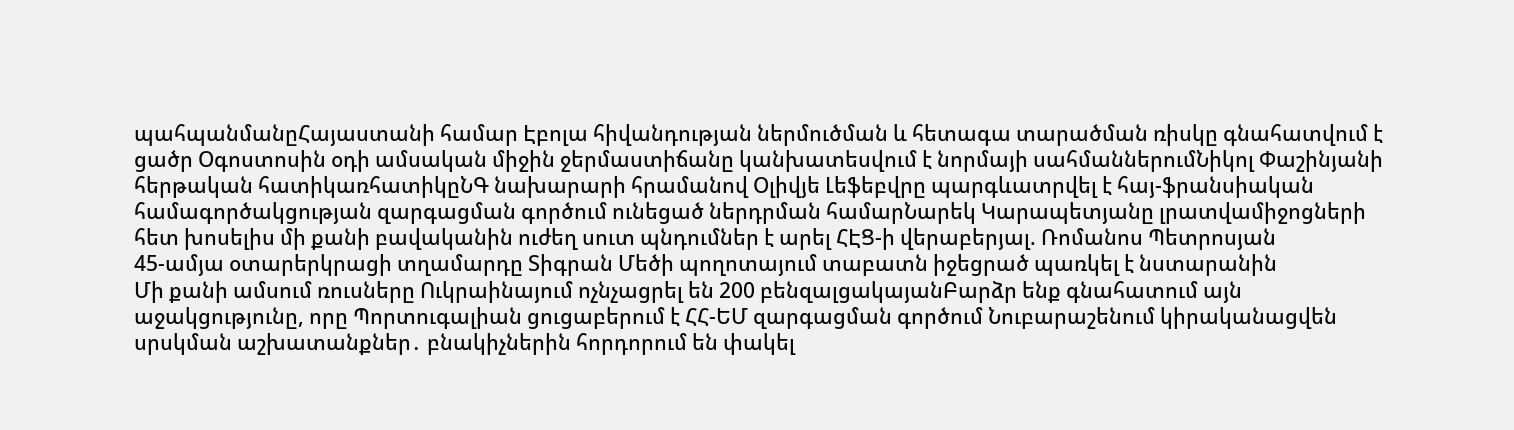պահպանմանըՀայաստանի համար Էբոլա հիվանդության ներմուծման և հետագա տարածման ռիսկը գնահատվում է ցածր Օգոստոսին օդի ամսական միջին ջերմաստիճանը կանխատեսվում է նորմայի սահմաններումՆիկոլ Փաշինյանի հերթական հատիկառհատիկըՆԳ նախարարի հրամանով Օլիվյե Լեֆեբվրը պարգևատրվել է հայ-ֆրանսիական համագործակցության զարգացման գործում ունեցած ներդրման համարՆարեկ Կարապետյանը լրատվամիջոցների հետ խոսելիս մի քանի բավականին ուժեղ սուտ պնդումներ է արել ՀԷՑ-ի վերաբերյալ. Ռոմանոս Պետրոսյան
45-ամյա օտարերկրացի տղամարդը Տիգրան Մեծի պողոտայում տաբատն իջեցրած պառկել է նստարանին
Մի քանի ամսում ռուսները Ուկրաինայում ոչնչացրել են 200 բենզալցակայանԲարձր ենք գնահատում այն աջակցությունը, որը Պորտուգալիան ցուցաբերում է ՀՀ-ԵՄ զարգացման գործում Նուբարաշենում կիրականացվեն սրսկման աշխատանքներ․ բնակիչներին հորդորում են փակել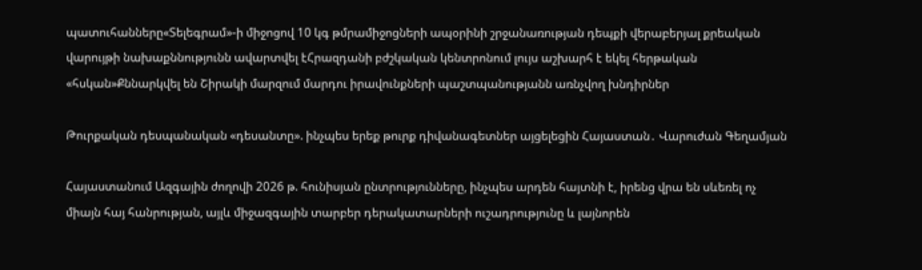պատուհանները«Տելեգրամ»-ի միջոցով 10 կգ թմրամիջոցների ապօրինի շրջանառության դեպքի վերաբերյալ քրեական վարույթի նախաքննությունն ավարտվել էՀրազդանի բժշկական կենտրոնում լույս աշխարհ է եկել հերթական «հսկան»Քննարկվել են Շիրակի մարզում մարդու իրավունքների պաշտպանությանն առնչվող խնդիրներ

Թուրքական դեսպանական «դեսանտը». ինչպես երեք թուրք դիվանագետներ այցելեցին Հայաստան․ Վարուժան Գեղամյան

Հայաստանում Ազգային ժողովի 2026 թ. հունիսյան ընտրությունները, ինչպես արդեն հայտնի է, իրենց վրա են սևեռել ոչ միայն հայ հանրության, այլև միջազգային տարբեր դերակատարների ուշադրությունը և լայնորեն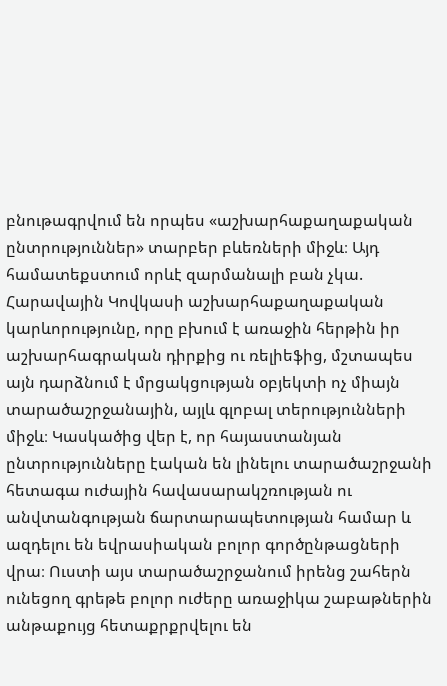բնութագրվում են որպես «աշխարհաքաղաքական ընտրություններ» տարբեր բևեռների միջև։ Այդ համատեքստում որևէ զարմանալի բան չկա. Հարավային Կովկասի աշխարհաքաղաքական կարևորությունը, որը բխում է առաջին հերթին իր աշխարհագրական դիրքից ու ռելիեֆից, մշտապես այն դարձնում է մրցակցության օբյեկտի ոչ միայն տարածաշրջանային, այլև գլոբալ տերությունների միջև։ Կասկածից վեր է, որ հայաստանյան ընտրությունները էական են լինելու տարածաշրջանի հետագա ուժային հավասարակշռության ու անվտանգության ճարտարապետության համար և ազդելու են եվրասիական բոլոր գործընթացների վրա։ Ուստի այս տարածաշրջանում իրենց շահերն ունեցող գրեթե բոլոր ուժերը առաջիկա շաբաթներին անթաքույց հետաքրքրվելու են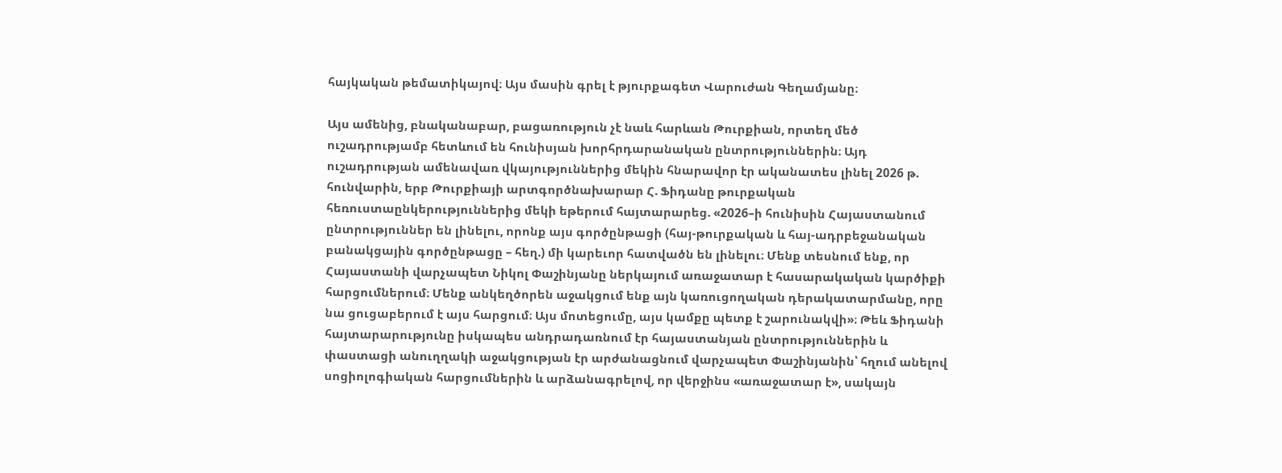հայկական թեմատիկայով։ Այս մասին գրել է թյուրքագետ Վարուժան Գեղամյանը։

Այս ամենից, բնականաբար, բացառություն չէ նաև հարևան Թուրքիան, որտեղ մեծ ուշադրությամբ հետևում են հունիսյան խորհրդարանական ընտրություններին։ Այդ ուշադրության ամենավառ վկայություններից մեկին հնարավոր էր ականատես լինել 2026 թ. հունվարին, երբ Թուրքիայի արտգործնախարար Հ. Ֆիդանը թուրքական հեռուստաընկերություններից մեկի եթերում հայտարարեց. «2026–ի հունիսին Հայաստանում ընտրություններ են լինելու, որոնք այս գործընթացի (հայ-թուրքական և հայ-ադրբեջանական բանակցային գործընթացը – հեղ.) մի կարեւոր հատվածն են լինելու։ Մենք տեսնում ենք, որ Հայաստանի վարչապետ Նիկոլ Փաշինյանը ներկայում առաջատար է հասարակական կարծիքի հարցումներում։ Մենք անկեղծորեն աջակցում ենք այն կառուցողական դերակատարմանը, որը նա ցուցաբերում է այս հարցում։ Այս մոտեցումը, այս կամքը պետք է շարունակվի»։ Թեև Ֆիդանի հայտարարությունը իսկապես անդրադառնում էր հայաստանյան ընտրություններին և փաստացի անուղղակի աջակցության էր արժանացնում վարչապետ Փաշինյանին՝ հղում անելով սոցիոլոգիական հարցումներին և արձանագրելով, որ վերջինս «առաջատար է», սակայն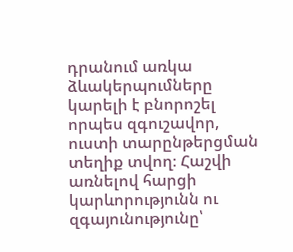դրանում առկա ձևակերպումները կարելի է բնորոշել որպես զգուշավոր, ուստի տարընթերցման տեղիք տվող։ Հաշվի առնելով հարցի կարևորությունն ու զգայունությունը՝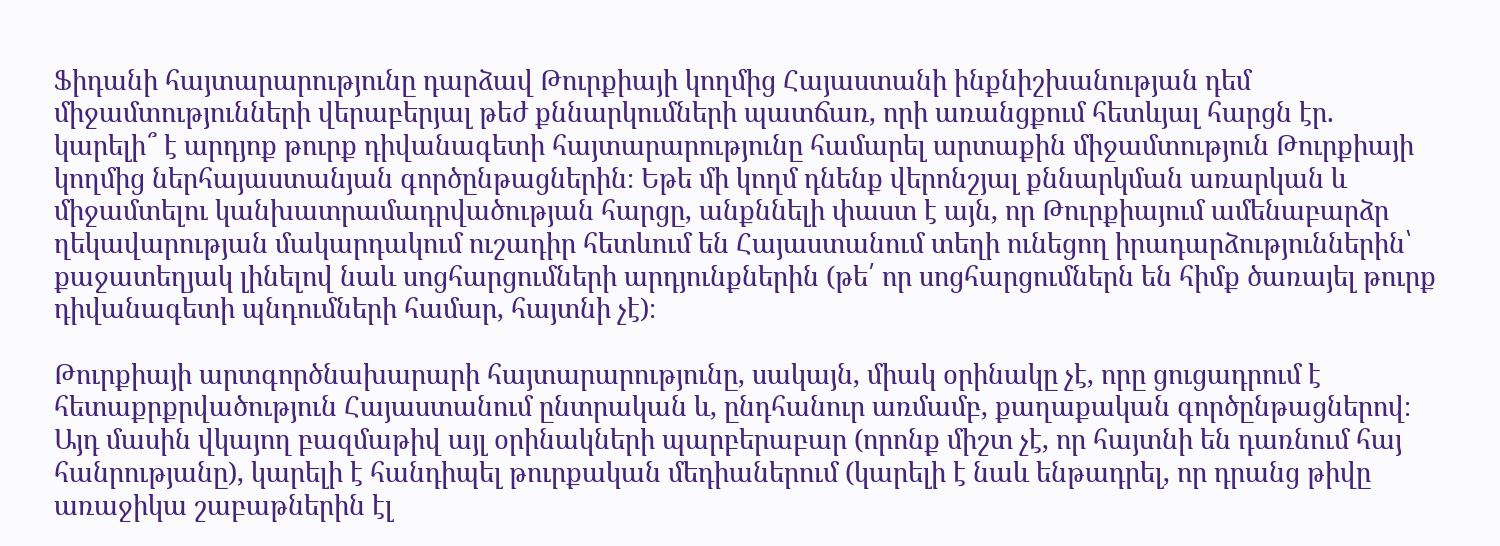Ֆիդանի հայտարարությունը դարձավ Թուրքիայի կողմից Հայաստանի ինքնիշխանության դեմ միջամտությունների վերաբերյալ թեժ քննարկումների պատճառ, որի առանցքում հետևյալ հարցն էր. կարելի՞ է արդյոք թուրք դիվանագետի հայտարարությունը համարել արտաքին միջամտություն Թուրքիայի կողմից ներհայաստանյան գործընթացներին։ Եթե մի կողմ դնենք վերոնշյալ քննարկման առարկան և միջամտելու կանխատրամադրվածության հարցը, անքննելի փաստ է այն, որ Թուրքիայում ամենաբարձր ղեկավարության մակարդակում ուշադիր հետևում են Հայաստանում տեղի ունեցող իրադարձություններին՝ քաջատեղյակ լինելով նաև սոցհարցումների արդյունքներին (թե՛ որ սոցհարցումներն են հիմք ծառայել թուրք դիվանագետի պնդումների համար, հայտնի չէ)։

Թուրքիայի արտգործնախարարի հայտարարությունը, սակայն, միակ օրինակը չէ, որը ցուցադրում է հետաքրքրվածություն Հայաստանում ընտրական և, ընդհանուր առմամբ, քաղաքական գործընթացներով։ Այդ մասին վկայող բազմաթիվ այլ օրինակների պարբերաբար (որոնք միշտ չէ, որ հայտնի են դառնում հայ հանրությանը), կարելի է հանդիպել թուրքական մեդիաներում (կարելի է նաև ենթադրել, որ դրանց թիվը առաջիկա շաբաթներին էլ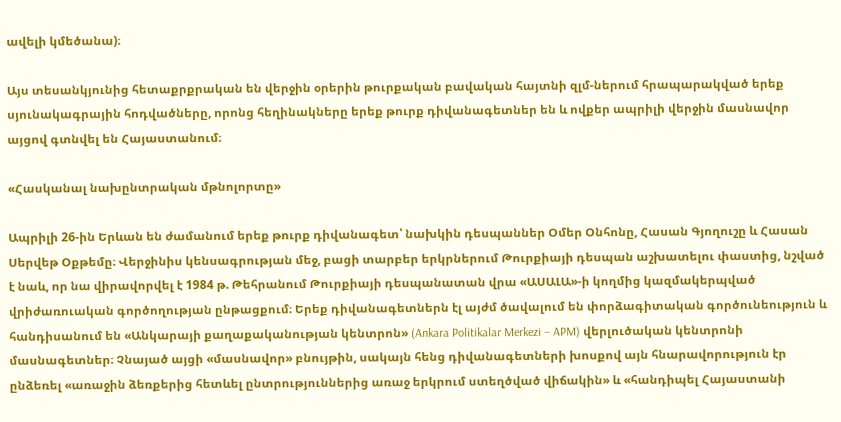ավելի կմեծանա)։

Այս տեսանկյունից հետաքրքրական են վերջին օրերին թուրքական բավական հայտնի զլմ-ներում հրապարակված երեք սյունակագրային հոդվածները, որոնց հեղինակները երեք թուրք դիվանագետներ են և ովքեր ապրիլի վերջին մասնավոր այցով գտնվել են Հայաստանում։

«Հասկանալ նախընտրական մթնոլորտը»

Ապրիլի 26-ին Երևան են ժամանում երեք թուրք դիվանագետ՝ նախկին դեսպաններ Օմեր Օնհոնը, Հասան Գյողուշը և Հասան Սերվեթ Օքթեմը։ Վերջինիս կենսագրության մեջ, բացի տարբեր երկրներում Թուրքիայի դեսպան աշխատելու փաստից, նշված է նաև, որ նա վիրավորվել է 1984 թ. Թեհրանում Թուրքիայի դեսպանատան վրա «ԱՍԱԼԱ»-ի կողմից կազմակերպված վրիժառուական գործողության ընթացքում։ Երեք դիվանագետներն էլ այժմ ծավալում են փորձագիտական գործունեություն և հանդիսանում են «Անկարայի քաղաքականության կենտրոն» (Ankara Politikalar Merkezi – APM) վերլուծական կենտրոնի մասնագետներ։ Չնայած այցի «մասնավոր» բնույթին, սակայն հենց դիվանագետների խոսքով այն հնարավորություն էր ընձեռել «առաջին ձեռքերից հետևել ընտրություններից առաջ երկրում ստեղծված վիճակին» և «հանդիպել Հայաստանի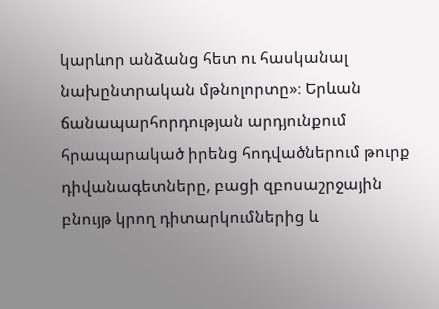կարևոր անձանց հետ ու հասկանալ նախընտրական մթնոլորտը»։ Երևան ճանապարհորդության արդյունքում հրապարակած իրենց հոդվածներում թուրք դիվանագետները, բացի զբոսաշրջային բնույթ կրող դիտարկումներից և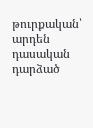թուրքական՝ արդեն դասական դարձած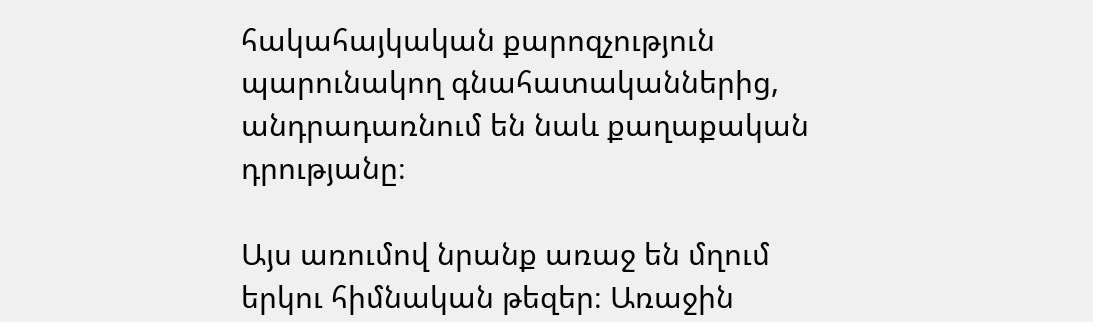հակահայկական քարոզչություն պարունակող գնահատականներից, անդրադառնում են նաև քաղաքական դրությանը։

Այս առումով նրանք առաջ են մղում երկու հիմնական թեզեր։ Առաջին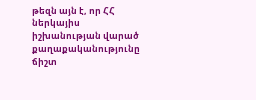թեզն այն է, որ ՀՀ ներկայիս իշխանության վարած քաղաքականությունը ճիշտ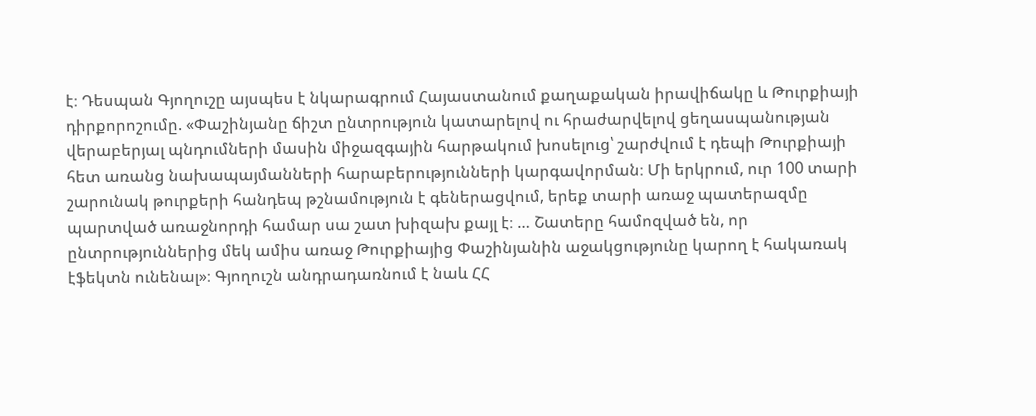է։ Դեսպան Գյողուշը այսպես է նկարագրում Հայաստանում քաղաքական իրավիճակը և Թուրքիայի դիրքորոշումը. «Փաշինյանը ճիշտ ընտրություն կատարելով ու հրաժարվելով ցեղասպանության վերաբերյալ պնդումների մասին միջազգային հարթակում խոսելուց՝ շարժվում է դեպի Թուրքիայի հետ առանց նախապայմանների հարաբերությունների կարգավորման։ Մի երկրում, ուր 100 տարի շարունակ թուրքերի հանդեպ թշնամություն է գեներացվում, երեք տարի առաջ պատերազմը պարտված առաջնորդի համար սա շատ խիզախ քայլ է։ … Շատերը համոզված են, որ ընտրություններից մեկ ամիս առաջ Թուրքիայից Փաշինյանին աջակցությունը կարող է հակառակ էֆեկտն ունենալ»։ Գյողուշն անդրադառնում է նաև ՀՀ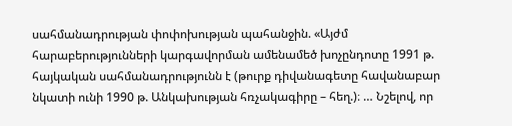սահմանադրության փոփոխության պահանջին. «Այժմ հարաբերությունների կարգավորման ամենամեծ խոչընդոտը 1991 թ. հայկական սահմանադրությունն է (թուրք դիվանագետը հավանաբար նկատի ունի 1990 թ. Անկախության հռչակագիրը – հեղ.)։ … Նշելով, որ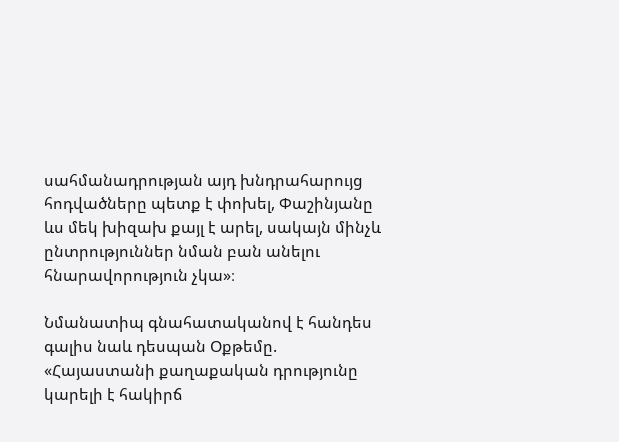սահմանադրության այդ խնդրահարույց հոդվածները պետք է փոխել, Փաշինյանը ևս մեկ խիզախ քայլ է արել, սակայն մինչև ընտրություններ նման բան անելու հնարավորություն չկա»։

Նմանատիպ գնահատականով է հանդես գալիս նաև դեսպան Օքթեմը. «Հայաստանի քաղաքական դրությունը կարելի է հակիրճ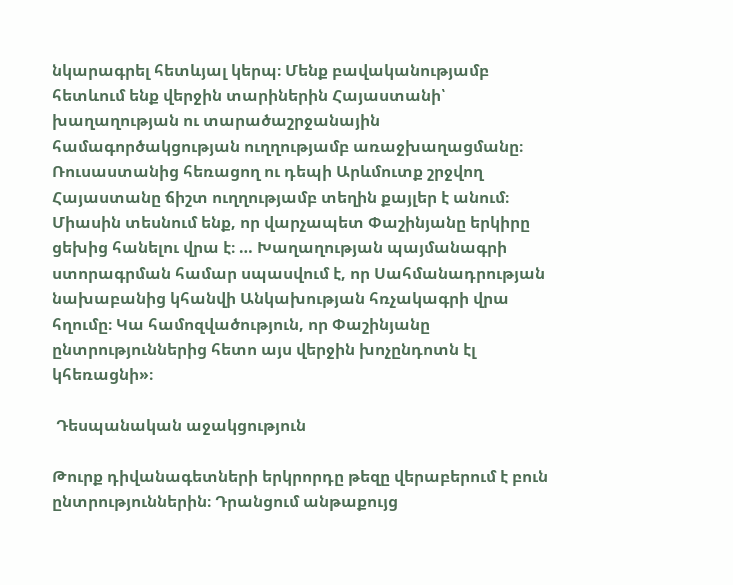նկարագրել հետևյալ կերպ։ Մենք բավականությամբ հետևում ենք վերջին տարիներին Հայաստանի՝ խաղաղության ու տարածաշրջանային համագործակցության ուղղությամբ առաջխաղացմանը։ Ռուսաստանից հեռացող ու դեպի Արևմուտք շրջվող Հայաստանը ճիշտ ուղղությամբ տեղին քայլեր է անում։ Միասին տեսնում ենք, որ վարչապետ Փաշինյանը երկիրը ցեխից հանելու վրա է։ … Խաղաղության պայմանագրի ստորագրման համար սպասվում է, որ Սահմանադրության նախաբանից կհանվի Անկախության հռչակագրի վրա հղումը։ Կա համոզվածություն, որ Փաշինյանը ընտրություններից հետո այս վերջին խոչընդոտն էլ կհեռացնի»։

 Դեսպանական աջակցություն

Թուրք դիվանագետների երկրորդը թեզը վերաբերում է բուն ընտրություններին։ Դրանցում անթաքույց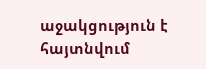աջակցություն է հայտնվում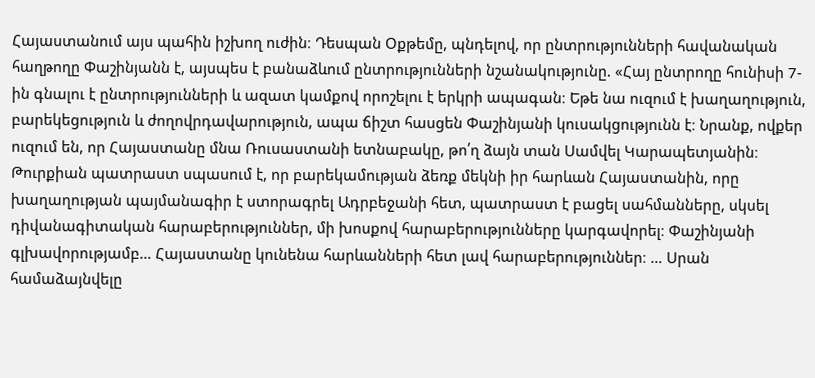Հայաստանում այս պահին իշխող ուժին։ Դեսպան Օքթեմը, պնդելով, որ ընտրությունների հավանական հաղթողը Փաշինյանն է, այսպես է բանաձևում ընտրությունների նշանակությունը. «Հայ ընտրողը հունիսի 7-ին գնալու է ընտրությունների և ազատ կամքով որոշելու է երկրի ապագան։ Եթե նա ուզում է խաղաղություն, բարեկեցություն և ժողովրդավարություն, ապա ճիշտ հասցեն Փաշինյանի կուսակցությունն է։ Նրանք, ովքեր ուզում են, որ Հայաստանը մնա Ռուսաստանի ետնաբակը, թո՛ղ ձայն տան Սամվել Կարապետյանին։ Թուրքիան պատրաստ սպասում է, որ բարեկամության ձեռք մեկնի իր հարևան Հայաստանին, որը խաղաղության պայմանագիր է ստորագրել Ադրբեջանի հետ, պատրաստ է բացել սահմանները, սկսել դիվանագիտական հարաբերություններ, մի խոսքով հարաբերությունները կարգավորել։ Փաշինյանի գլխավորությամբ… Հայաստանը կունենա հարևանների հետ լավ հարաբերություններ։ … Սրան համաձայնվելը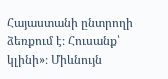Հայաստանի ընտրողի ձեռքում է։ Հուսանք՝ կլինի»։ Միևնույն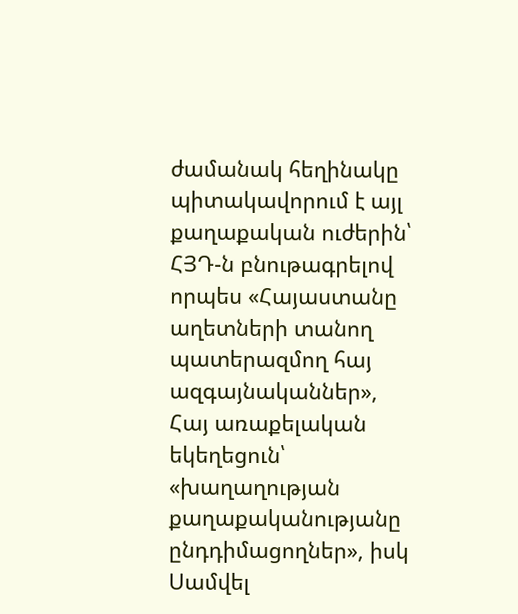ժամանակ հեղինակը պիտակավորում է այլ քաղաքական ուժերին՝ ՀՅԴ-ն բնութագրելով որպես «Հայաստանը աղետների տանող պատերազմող հայ ազգայնականներ», Հայ առաքելական եկեղեցուն՝ «խաղաղության քաղաքականությանը ընդդիմացողներ», իսկ Սամվել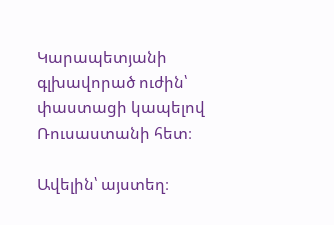Կարապետյանի գլխավորած ուժին՝ փաստացի կապելով Ռուսաստանի հետ։

Ավելին՝ այստեղ։